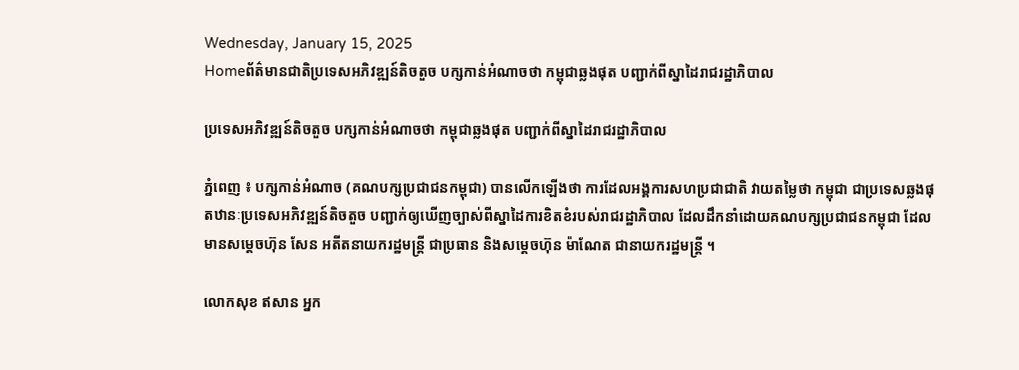Wednesday, January 15, 2025
Homeព័ត៌មានជាតិប្រទេសអភិវឌ្ឍន៍តិចតួច បក្សកាន់អំណាចថា កម្ពុជាឆ្លងផុត បញ្ជាក់ពីស្នាដៃរាជរដ្ឋាភិបាល

ប្រទេសអភិវឌ្ឍន៍តិចតួច បក្សកាន់អំណាចថា កម្ពុជាឆ្លងផុត បញ្ជាក់ពីស្នាដៃរាជរដ្ឋាភិបាល

ភ្នំពេញ ៖ បក្សកាន់អំណាច (គណបក្សប្រជាជនកម្ពុជា) បានលើកឡើងថា ការដែលអង្គការសហប្រជាជាតិ វាយតម្លៃថា កម្ពុជា ជាប្រទេសឆ្លងផុតឋានៈប្រទេសអភិវឌ្ឍន៍តិចតួច បញ្ជាក់ឲ្យឃើញច្បាស់ពីស្នាដៃការខិតខំរបស់រាជរដ្ឋាភិបាល ដែលដឹកនាំដោយគណបក្សប្រជាជនកម្ពុជា ដែលមានសម្ដេចហ៊ុន សែន អតីតនាយករដ្ឋមន្រ្តី ជាប្រធាន និងសម្ដេចហ៊ុន ម៉ាណែត ជានាយករដ្ឋមន្រ្តី ។

លោកសុខ ឥសាន អ្នក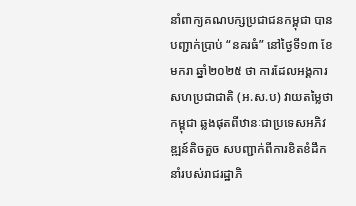នាំពាក្យគណបក្សប្រជាជនកម្ពុជា បានបញ្ជាក់ប្រាប់ “នគរធំ” នៅថ្ងៃទី១៣ ខែមករា ឆ្នាំ២០២៥ ថា ការដែលអង្គការសហប្រជាជាតិ (អ.ស.ប) វាយតម្លៃថាកម្ពុជា ឆ្លងផុតពីឋានៈជាប្រទេសអភិវឌ្ឍន៍តិចតួច សបញ្ជាក់ពីការខិតខំដឹកនាំរបស់រាជរដ្ឋាភិ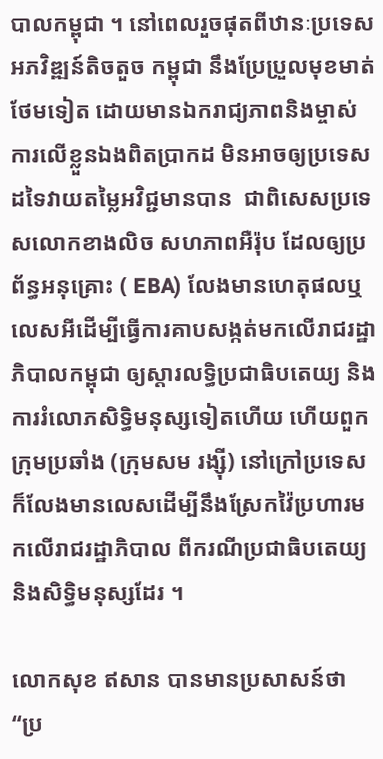បាលកម្ពុជា ។ នៅពេលរួចផុតពីឋានៈប្រទេសអភវិឌ្ឍន៍តិចតួច កម្ពុជា នឹងប្រែប្រួលមុខមាត់ថែមទៀត ដោយមានឯករាជ្យភាពនិងម្ចាស់ការលើខ្លួនឯងពិតប្រាកដ មិនអាចឲ្យប្រទេសដទៃវាយតម្លៃអវិជ្ជមានបាន  ជាពិសេសប្រទេសលោកខាងលិច សហភាពអឺរ៉ុប ដែលឲ្យប្រព័ន្ធអនុគ្រោះ ( EBA) លែងមានហេតុផលឬលេសអីដើម្បីធ្វើការគាបសង្កត់មកលើរាជរដ្ឋាភិបាលកម្ពុជា ឲ្យស្ដារលទ្ធិប្រជាធិបតេយ្យ និងការរំលោភសិទ្ធិមនុស្សទៀតហើយ ហើយពួកក្រុមប្រឆាំង (ក្រុមសម រង្ស៊ី) នៅក្រៅប្រទេស ក៏លែងមានលេសដើម្បីនឹងស្រែកវ៉ៃប្រហារមកលើរាជរដ្ឋាភិបាល ពីករណីប្រជាធិបតេយ្យ និងសិទ្ធិមនុស្សដែរ ។

លោកសុខ ឥសាន បានមានប្រសាសន៍ថា “ប្រ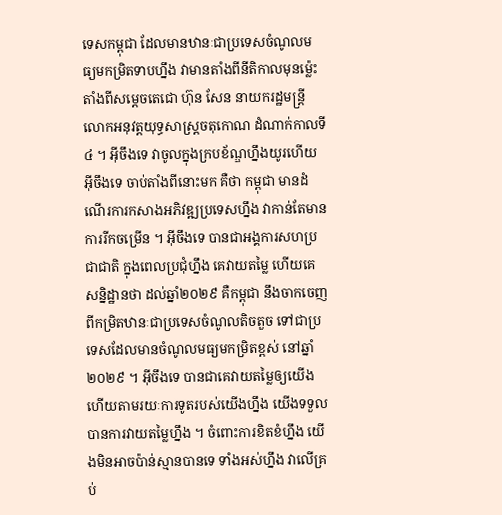ទេសកម្ពុជា ដែលមានឋានៈជាប្រទេសចំណូលមធ្យមកម្រិតទាបហ្នឹង វាមានតាំងពីនីតិកាលមុនម៉្លេះ តាំងពីសម្ដេចតេជោ ហ៊ុន សែន នាយករដ្ឋមន្រ្តី លោកអនុវត្តយុទ្ធសាស្រ្តចតុកោណ ដំណាក់កាលទី៤ ។ អ៊ីចឹងទេ វាចូលក្នុងក្របខ័ណ្ឌហ្នឹងយូរហើយ អ៊ីចឹងទេ ចាប់តាំងពីនោះមក គឺថា កម្ពុជា មានដំណើរការកសាងអភិវឌ្ឍប្រទេសហ្នឹង វាកាន់តែមានការរីកចម្រើន ។ អ៊ីចឹងទេ បានជាអង្គការសហប្រជាជាតិ ក្នុងពេលប្រជុំហ្នឹង គេវាយតម្លៃ ហើយគេសន្និដ្ឋានថា ដល់ឆ្នាំ២០២៩ គឺកម្ពុជា នឹងចាកចេញពីកម្រិតឋានៈជាប្រទេសចំណូលតិចតួច ទៅជាប្រទេសដែលមានចំណូលមធ្យមកម្រិតខ្ពស់ នៅឆ្នាំ២០២៩ ។ អ៊ីចឹងទេ បានជាគេវាយតម្លៃឲ្យយើង ហើយតាមរយៈការទូតរបស់យើងហ្នឹង យើងទទួលបានការវាយតម្លៃហ្នឹង ។ ចំពោះការខិតខំហ្នឹង យើងមិនអាចប៉ាន់ស្មានបានទេ ទាំងអស់ហ្នឹង វាលើគ្រប់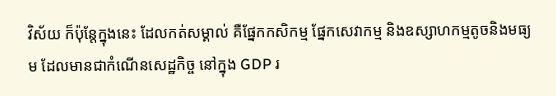វិស័យ ក៏ប៉ុន្តែក្នុងនេះ ដែលកត់សម្គាល់ គឺផ្នែកកសិកម្ម ផ្នែកសេវាកម្ម និងឧស្សាហកម្មតូចនិងមធ្យម ដែលមានជាកំណើនសេដ្ឋកិច្ច នៅក្នុង GDP រ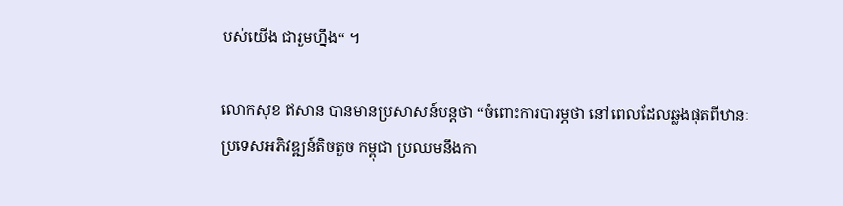បស់យើង ជារួមហ្នឹង“ ។

លោកសុខ ឥសាន បានមានប្រសាសន៍បន្តថា “ចំពោះការបារម្ភថា នៅពេលដែលឆ្លងផុតពីឋានៈប្រទេសអភិវឌ្ឍន៍តិចតួច កម្ពុជា ប្រឈមនឹងកា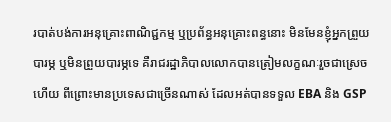របាត់បង់ការអនុគ្រោះពាណិជ្ជកម្ម ឬប្រព័ន្ធអនុគ្រោះពន្ធនោះ មិនមែនខ្ញុំអ្នកព្រួយបារម្ភ ឬមិនព្រួយបារម្ភទេ គឺរាជរដ្ឋាភិបាលលោកបានត្រៀមលក្ខណៈរួចជាស្រេចហើយ ពីព្រោះមានប្រទេសជាច្រើនណាស់ ដែលអត់បានទទួល EBA និង GSP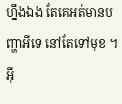ហ្នឹងឯង តែគេអត់មានបញ្ហាអីទេ នៅតែទៅមុខ ។ អ៊ី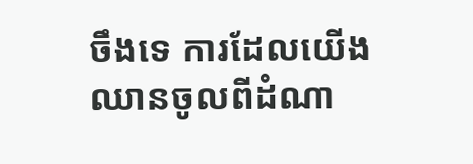ចឹងទេ ការដែលយើងឈានចូលពីដំណា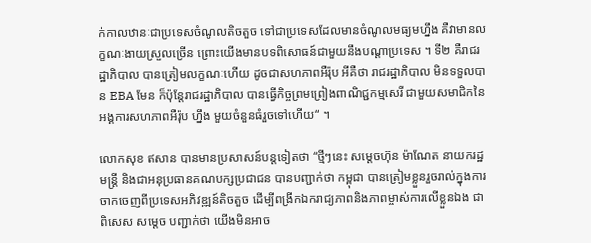ក់កាលឋានៈជាប្រទេសចំណូលតិចតួច ទៅជាប្រទេសដែលមានចំណូលមធ្យមហ្នឹង គឺវាមានលក្ខណៈងាយស្រួលច្រើន ព្រោះយើងមានបទពិសោធន៍ជាមួយនឹងបណ្ដាប្រទេស ។ ទី២ គឺរាជរដ្ឋាភិបាល បានត្រៀមលក្ខណៈហើយ ដូចជាសហភាពអឺរ៉ុប អីគឺថា រាជរដ្ឋាភិបាល មិនទទួលបាន EBA មែន ក៏ប៉ុន្តែរាជរដ្ឋាភិបាល បានធ្វើកិច្ចព្រមព្រៀងពាណិជ្ជកម្មសេរី ជាមួយសមាជិកនៃអង្គការសហភាពអឺរ៉ុប ហ្នឹង មួយចំនួនធំរួចទៅហើយ“ ។

លោកសុខ ឥសាន បានមានប្រសាសន៍បន្តទៀតថា “ថ្មីៗនេះ សម្ដេចហ៊ុន ម៉ាណែត នាយករដ្ឋមន្រ្តី និងជាអនុប្រធានគណបក្សប្រជាជន បានបញ្ជាក់ថា កម្ពុជា បានត្រៀមខ្លួនរួចរាល់ក្នុងការចាកចេញពីប្រទេសអភិវឌ្ឍន៍តិចតួច ដើម្បីពង្រីកឯករាជ្យភាពនិងភាពម្ចាស់ការលើខ្លួនឯង ជាពិសេស សម្ដេច បញ្ជាក់ថា យើងមិនអាច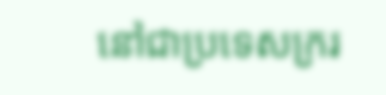នៅជាប្រទេសក្ររ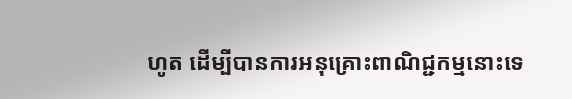ហូត ដើម្បីបានការអនុគ្រោះពាណិជ្ជកម្មនោះទេ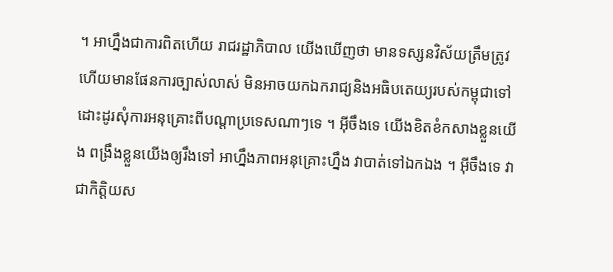។ អាហ្នឹងជាការពិតហើយ រាជរដ្ឋាភិបាល យើងឃើញថា មានទស្សនវិស័យត្រឹមត្រូវ ហើយមានផែនការច្បាស់លាស់ មិនអាចយកឯករាជ្យនិងអធិបតេយ្យរបស់កម្ពុជាទៅដោះដូរសុំការអនុគ្រោះពីបណ្ដាប្រទេសណាៗទេ ។ អ៊ីចឹងទេ យើងខិតខំកសាងខ្លួនយើង ពង្រឹងខ្លួនយើងឲ្យរឹងទៅ អាហ្នឹងភាពអនុគ្រោះហ្នឹង វាបាត់ទៅឯកឯង ។ អ៊ីចឹងទេ វាជាកិត្តិយស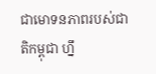ជាមោទនភាពរបស់ជាតិកម្ពុជា ហ្នឹ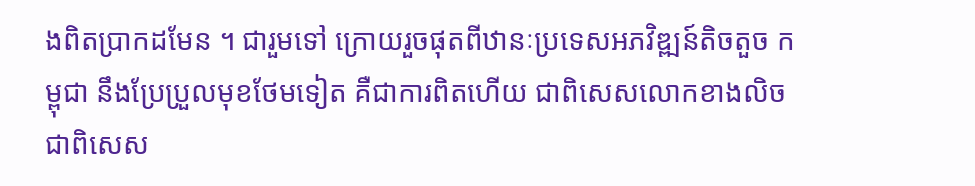ងពិតប្រាកដមែន ។ ជារួមទៅ ក្រោយរួចផុតពីឋានៈប្រទេសអភវិឌ្ឍន៍តិចតួច កម្ពុជា នឹងប្រែប្រួលមុខថែមទៀត គឺជាការពិតហើយ ជាពិសេសលោកខាងលិច ជាពិសេស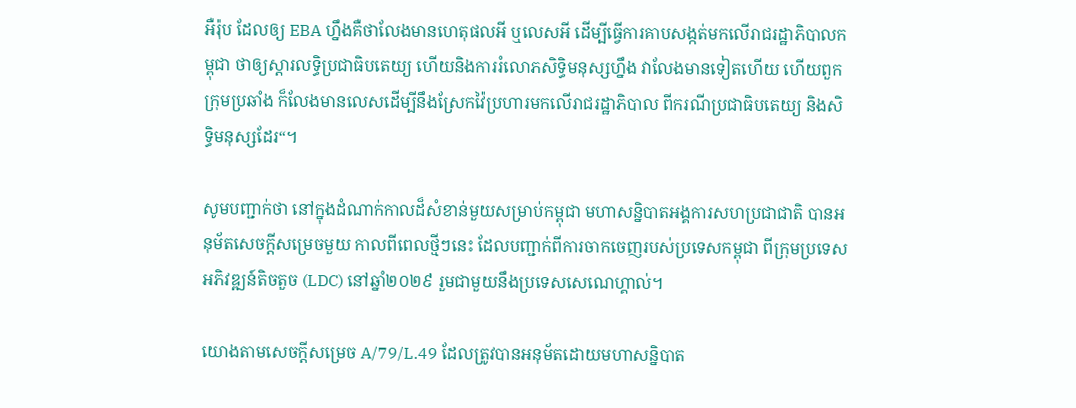អឺរ៉ុប ដែលឲ្យ EBA ហ្នឹងគឺថាលែងមានហេតុផលអី ឬលេសអី ដើម្បីធ្វើការគាបសង្កត់មកលើរាជរដ្ឋាភិបាលកម្ពុជា ថាឲ្យស្ដារលទ្ធិប្រជាធិបតេយ្យ ហើយនិងការរំលោភសិទ្ធិមនុស្សហ្នឹង វាលែងមានទៀតហើយ ហើយពួកក្រុមប្រឆាំង ក៏លែងមានលេសដើម្បីនឹងស្រែកវ៉ៃប្រហារមកលើរាជរដ្ឋាភិបាល ពីករណីប្រជាធិបតេយ្យ និងសិទ្ធិមនុស្សដែរ“។

សូមបញ្ជាក់ថា នៅក្នុងដំណាក់កាលដ៏សំខាន់មួយសម្រាប់កម្ពុជា មហាសន្និបាតអង្គការសហប្រជាជាតិ បានអនុម័តសេចក្តីសម្រេចមួយ កាលពីពេលថ្មីៗនេះ ដែលបញ្ជាក់ពីការចាកចេញរបស់ប្រទេសកម្ពុជា ពីក្រុមប្រទេសអភិវឌ្ឍន៍តិចតួច (LDC) នៅឆ្នាំ២០២៩ រួមជាមួយនឹងប្រទេសសេណេហ្គាល់។

យោងតាមសេចក្តីសម្រេច A/79/L.49 ដែលត្រូវបានអនុម័តដោយមហាសន្និបាត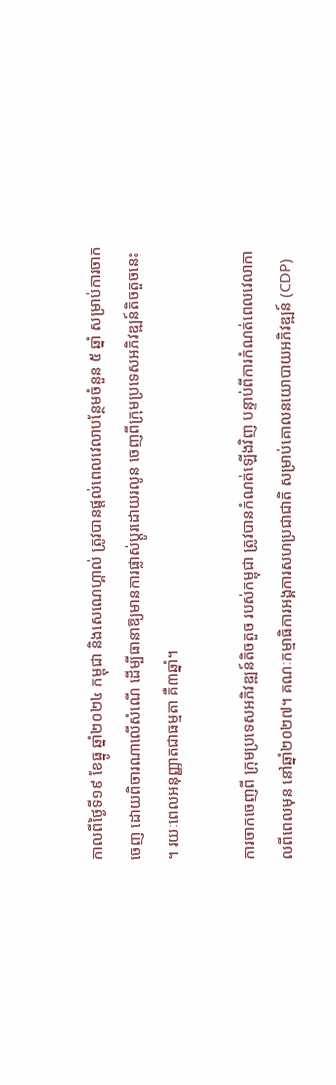កាលពីថ្ងៃទី១៩ ខែធ្នូ ឆ្នាំ២០២៤ កម្ពុជា និងសេណេហ្គាល់ ត្រូវបានផ្តល់ពេលវេលាបន្ថែមចំនួន ៥ ឆ្នាំ សម្រាប់ការចាកចេញ ដោយពិចារណាលើសំណើ ដើម្បីធានាឱ្យមានការផ្លាស់ប្តូរដោយរលូន ចេញពីក្រុមប្រទេសអភិវឌ្ឍន៍តិចតួចនេះ ។ រយៈពេលអនុញ្ញាតជាធម្មតា គឺ៣ឆ្នាំ។

ការចាកចេញពី ក្រុមប្រទេសអភិវឌ្ឍន៍តិចតួច របស់កម្ពុជា ត្រូវបានកំណត់ឡើងវិញ បន្ទាប់ពីការកំណត់ពេលវេលាកាលពីពេលមុន នៅឆ្នាំ២០២៧។ គណៈកម្មាធិការអង្គការសហប្រជាជាតិ សម្រាប់គោលនយោបាយអភិវឌ្ឍន៍ (CDP)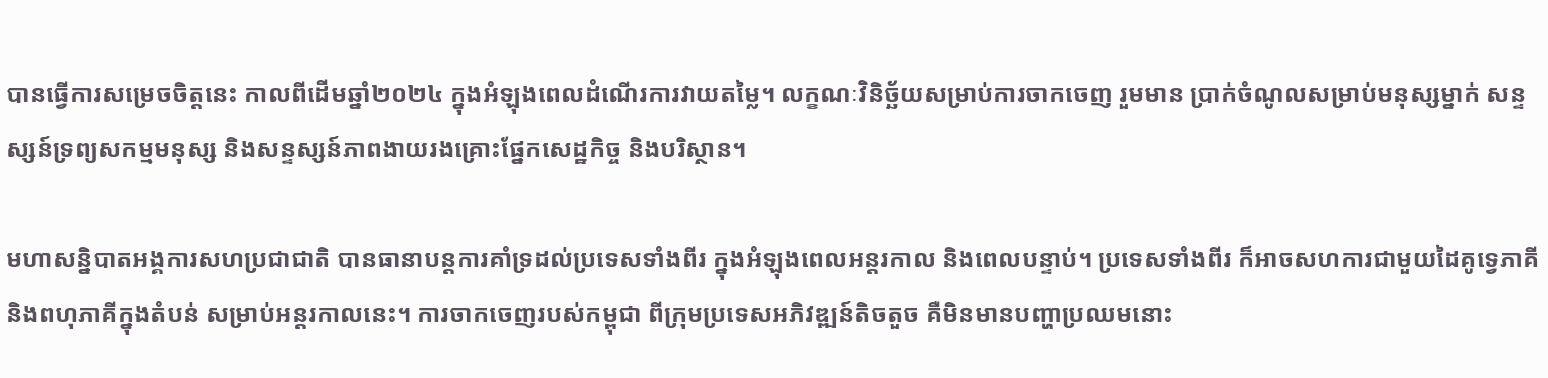បានធ្វើការសម្រេចចិត្តនេះ កាលពីដើមឆ្នាំ២០២៤ ក្នុងអំឡុងពេលដំណើរការវាយតម្លៃ។ លក្ខណៈវិនិច្ឆ័យសម្រាប់ការចាកចេញ រួមមាន ប្រាក់ចំណូលសម្រាប់មនុស្សម្នាក់ សន្ទស្សន៍ទ្រព្យសកម្មមនុស្ស និងសន្ទស្សន៍ភាពងាយរងគ្រោះផ្នែកសេដ្ឋកិច្ច និងបរិស្ថាន។

មហាសន្និបាតអង្គការសហប្រជាជាតិ បានធានាបន្តការគាំទ្រដល់ប្រទេសទាំងពីរ ក្នុងអំឡុងពេលអន្តរកាល និងពេលបន្ទាប់។ ប្រទេសទាំងពីរ ក៏អាចសហការជាមួយដៃគូទ្វេភាគី និងពហុភាគីក្នុងតំបន់ សម្រាប់អន្តរកាលនេះ។ ការចាកចេញរបស់កម្ពុជា ពីក្រុមប្រទេសអភិវឌ្ឍន៍តិចតួច គឺមិនមានបញ្ហាប្រឈមនោះ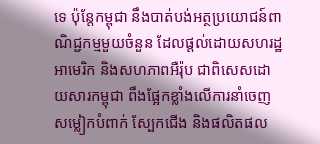ទេ ប៉ុន្តែកម្ពុជា នឹងបាត់បង់អត្ថប្រយោជន៍ពាណិជ្ជកម្មមួយចំនួន ដែលផ្តល់ដោយសហរដ្ឋអាមេរិក និងសហភាពអឺរ៉ុប ជាពិសេសដោយសារកម្ពុជា ពឹងផ្អែកខ្លាំងលើការនាំចេញសម្លៀកបំពាក់ ស្បែកជើង និងផលិតផល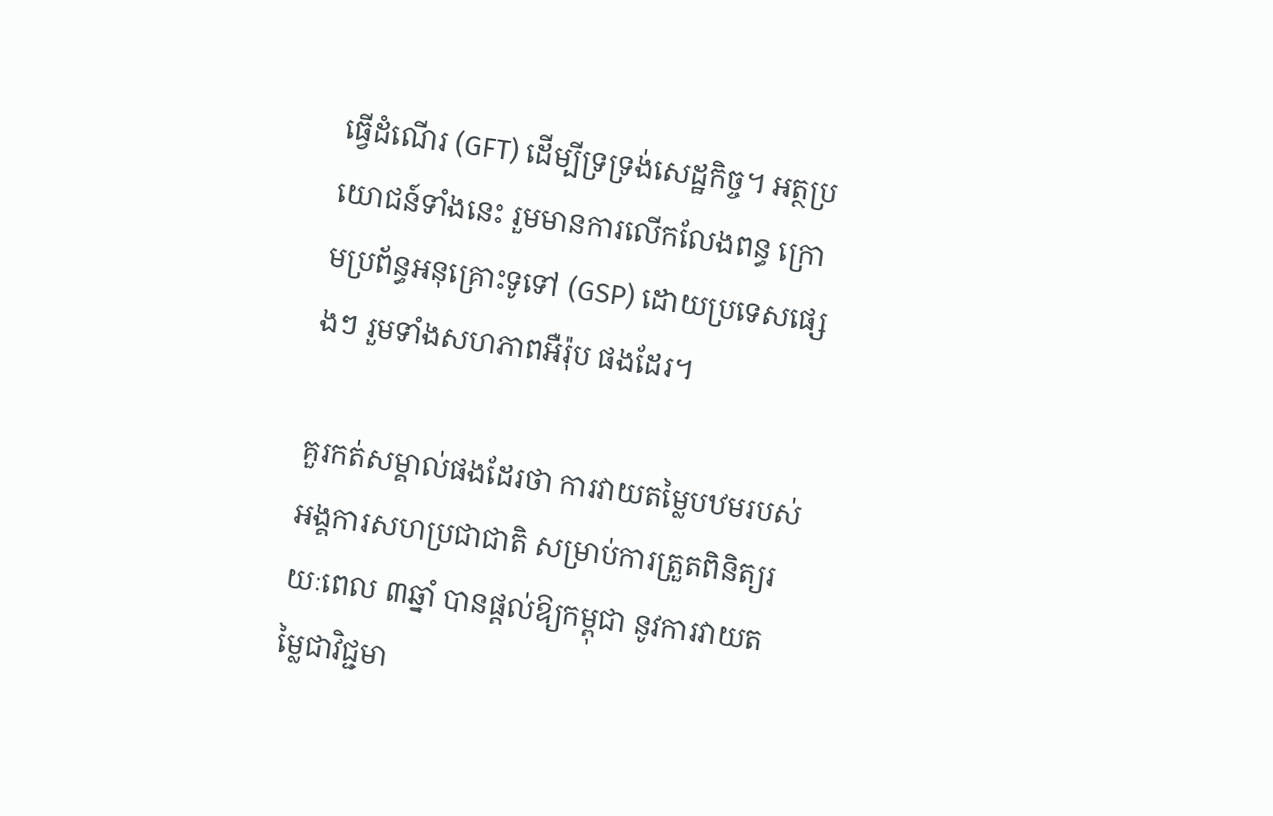ធ្វើដំណើរ (GFT) ដើម្បីទ្រទ្រង់សេដ្ឋកិច្ច។ អត្ថប្រយោជន៍ទាំងនេះ រួមមានការលើកលែងពន្ធ ក្រោមប្រព័ន្ធអនុគ្រោះទូទៅ (GSP) ដោយប្រទេសផ្សេងៗ រួមទាំងសហភាពអឺរ៉ុប ផងដែរ។

គួរកត់សម្គាល់ផងដែរថា ការវាយតម្លៃបឋមរបស់អង្គការសហប្រជាជាតិ សម្រាប់ការត្រួតពិនិត្យរយៈពេល ៣ឆ្នាំ បានផ្តល់ឱ្យកម្ពុជា នូវការវាយតម្លៃជាវិជ្ជមា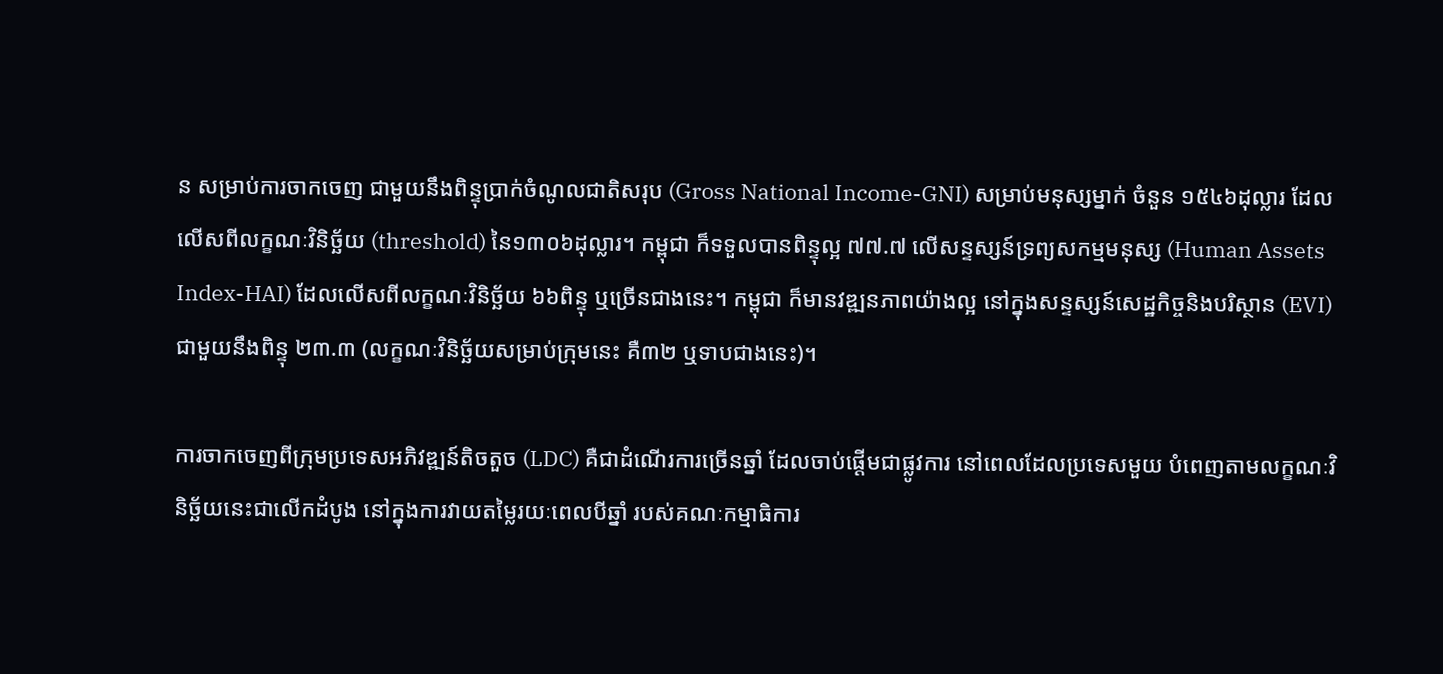ន សម្រាប់ការចាកចេញ ជាមួយនឹងពិន្ទុប្រាក់ចំណូលជាតិសរុប (Gross National Income-GNI) សម្រាប់មនុស្សម្នាក់ ចំនួន ១៥៤៦ដុល្លារ ដែលលើសពីលក្ខណៈវិនិច្ឆ័យ (threshold) នៃ១៣០៦ដុល្លារ។ កម្ពុជា ក៏ទទួលបានពិន្ទុល្អ ៧៧.៧ លើសន្ទស្សន៍ទ្រព្យសកម្មមនុស្ស (Human Assets Index-HAI) ដែលលើសពីលក្ខណៈវិនិច្ឆ័យ ៦៦ពិន្ទុ ឬច្រើនជាងនេះ។ កម្ពុជា ក៏មានវឌ្ឍនភាពយ៉ាងល្អ នៅក្នុងសន្ទស្សន៍សេដ្ឋកិច្ចនិងបរិស្ថាន (EVI) ជាមួយនឹងពិន្ទុ ២៣.៣ (លក្ខណៈវិនិច្ឆ័យសម្រាប់ក្រុមនេះ គឺ៣២ ឬទាបជាងនេះ)។

ការចាកចេញពីក្រុមប្រទេសអភិវឌ្ឍន៍តិចតួច (LDC) គឺជាដំណើរការច្រើនឆ្នាំ ដែលចាប់ផ្តើមជាផ្លូវការ នៅពេលដែលប្រទេសមួយ បំពេញតាមលក្ខណៈវិនិច្ឆ័យនេះជាលើកដំបូង នៅក្នុងការវាយតម្លៃរយៈពេលបីឆ្នាំ របស់គណៈកម្មាធិការ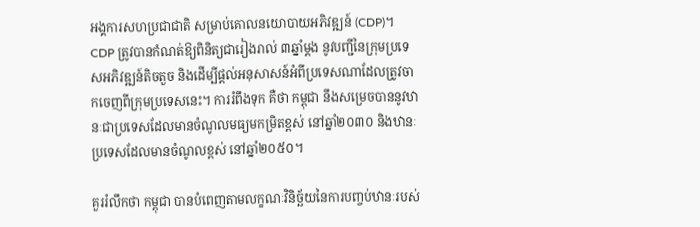អង្គការសហប្រជាជាតិ សម្រាប់គោលនយោបាយអភិវឌ្ឍន៍ (CDP)។ CDP ត្រូវបានកំណត់ឱ្យពិនិត្យជារៀងរាល់ ៣ឆ្នាំម្តង នូវបញ្ជីនៃក្រុមប្រទេសអភិវឌ្ឍន៍តិចតួច និងដើម្បីផ្តល់អនុសាសន៍អំពីប្រទេសណាដែលត្រូវចាកចេញពីក្រុមប្រទេសនេះ។ ការរំពឹងទុក គឺថា កម្ពុជា នឹងសម្រេចបាននូវឋានៈជាប្រទេសដែលមានចំណូលមធ្យមកម្រិតខ្ពស់ នៅឆ្នាំ២០៣០ និងឋានៈប្រទេសដែលមានចំណូលខ្ពស់ នៅឆ្នាំ២០៥០។

គួររំលឹកថា កម្ពុជា បានបំពេញតាមលក្ខណៈវិនិច្ឆ័យនៃការបញ្ចប់ឋានៈរបស់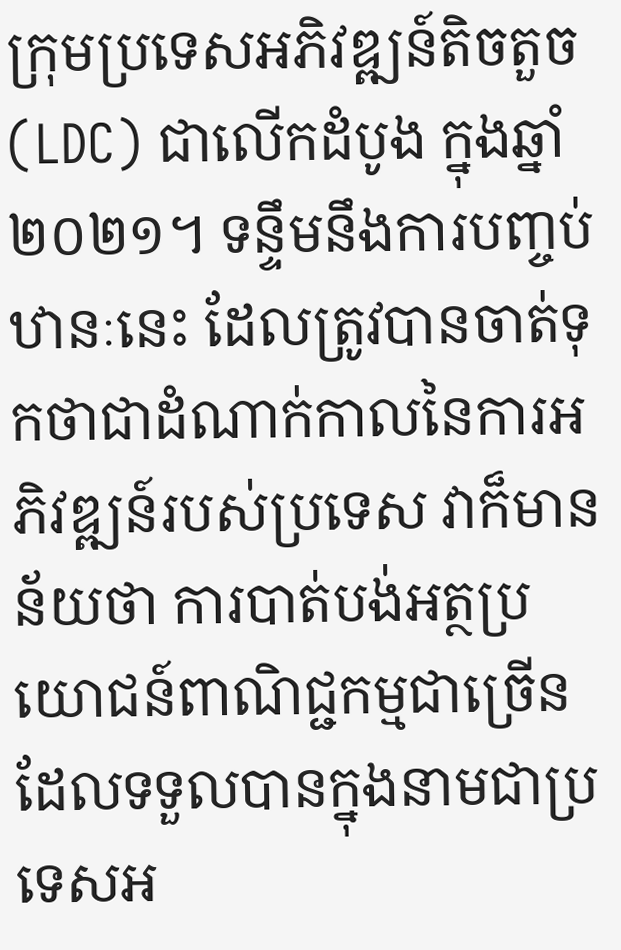ក្រុមប្រទេសអភិវឌ្ឍន៍តិចតួច (LDC) ជាលើកដំបូង ក្នុងឆ្នាំ២០២១។ ទន្ទឹមនឹងការបញ្ចប់ឋានៈនេះ ដែលត្រូវបានចាត់ទុកថាជាដំណាក់កាលនៃការអភិវឌ្ឍន៍របស់ប្រទេស វាក៏មានន័យថា ការបាត់បង់អត្ថប្រយោជន៍ពាណិជ្ជកម្មជាច្រើន ដែលទទួលបានក្នុងនាមជាប្រទេសអ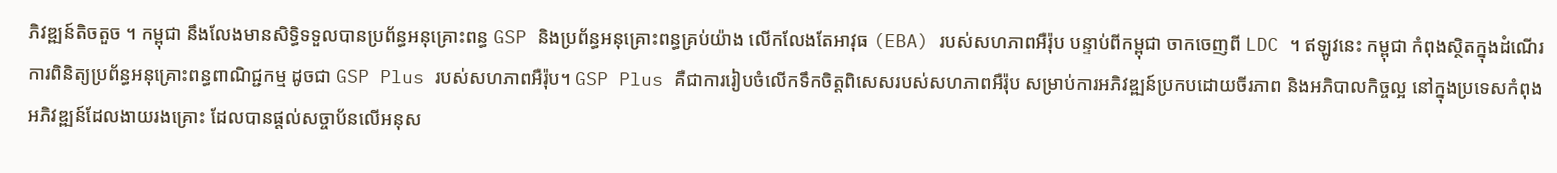ភិវឌ្ឍន៍តិចតួច ។ កម្ពុជា នឹងលែងមានសិទ្ធិទទួលបានប្រព័ន្ធអនុគ្រោះពន្ធ GSP និងប្រព័ន្ធអនុគ្រោះពន្ធគ្រប់យ៉ាង លើកលែងតែអាវុធ (EBA) របស់សហភាពអឺរ៉ុប បន្ទាប់ពីកម្ពុជា ចាកចេញពី LDC ។ ឥឡូវនេះ កម្ពុជា កំពុងស្ថិតក្នុងដំណើរការពិនិត្យប្រព័ន្ធអនុគ្រោះពន្ធពាណិជ្ជកម្ម ដូចជា GSP Plus របស់សហភាពអឺរ៉ុប។ GSP Plus គឺជាការរៀបចំលើកទឹកចិត្តពិសេសរបស់សហភាពអឺរ៉ុប សម្រាប់ការអភិវឌ្ឍន៍ប្រកបដោយចីរភាព និងអភិបាលកិច្ចល្អ នៅក្នុងប្រទេសកំពុងអភិវឌ្ឍន៍ដែលងាយរងគ្រោះ ដែលបានផ្តល់សច្ចាប័នលើអនុស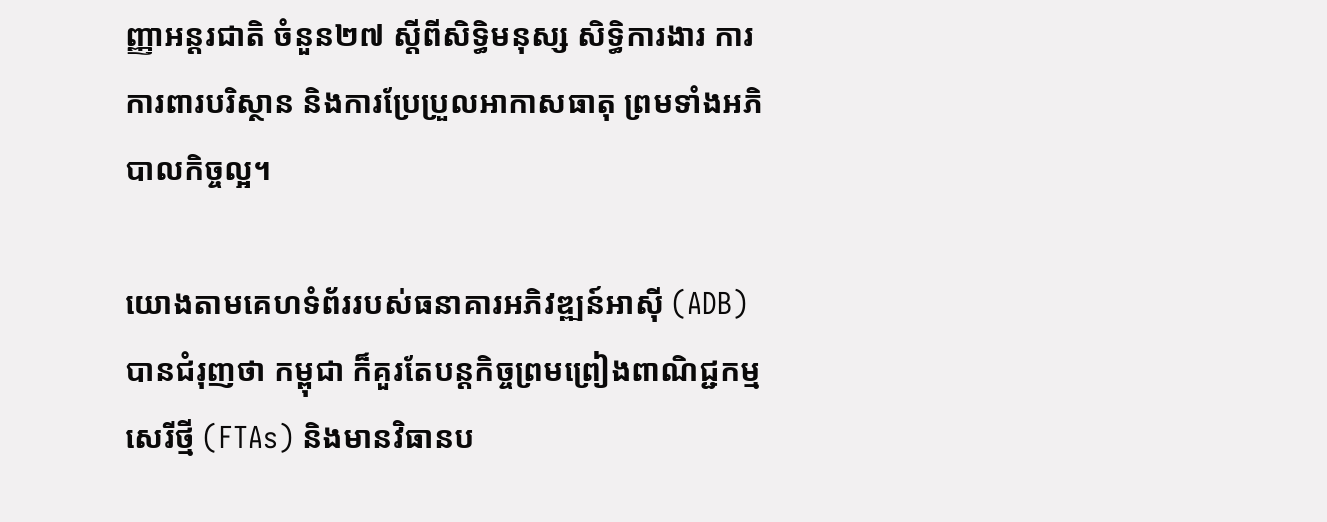ញ្ញាអន្តរជាតិ ចំនួន២៧ ស្តីពីសិទ្ធិមនុស្ស សិទ្ធិការងារ ការការពារបរិស្ថាន និងការប្រែប្រួលអាកាសធាតុ ព្រមទាំងអភិបាលកិច្ចល្អ។

យោងតាមគេហទំព័ររបស់ធនាគារអភិវឌ្ឍន៍អាស៊ី (ADB) បានជំរុញថា កម្ពុជា ក៏គួរតែបន្តកិច្ចព្រមព្រៀងពាណិជ្ជកម្មសេរីថ្មី (FTAs) និងមានវិធានប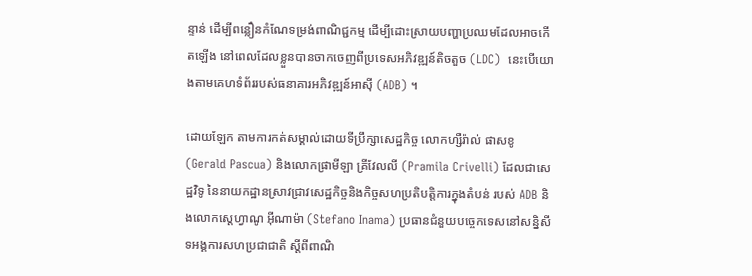ន្ទាន់ ដើម្បីពន្លឿនកំណែទម្រង់ពាណិជ្ជកម្ម ដើម្បីដោះស្រាយបញ្ហាប្រឈមដែលអាចកើតឡើង នៅពេលដែលខ្លួនបានចាកចេញពីប្រទេសអភិវឌ្ឍន៍តិចតួច (LDC)  នេះបើយោងតាមគេហទំព័ររបស់ធនាគារអភិវឌ្ឍន៍អាស៊ី (ADB) ។

ដោយឡែក តាមការកត់សម្គាល់ដោយទីប្រឹក្សាសេដ្ឋកិច្ច លោកហ្សឺរ៉ាល់ ផាសខូ (Gerald Pascua) និងលោកផ្រាមីឡា គ្រីវែលលី (Pramila Crivelli) ដែលជាសេដ្ឋវិទូ នៃនាយកដ្ឋានស្រាវជ្រាវសេដ្ឋកិច្ចនិងកិច្ចសហប្រតិបត្តិការក្នុងតំបន់ របស់ ADB និងលោកស្ដេហ្វាណូ អ៊ីណាម៉ា (Stefano Inama) ប្រធានជំនួយបច្ចេកទេសនៅសន្និសីទអង្គការសហប្រជាជាតិ ស្តីពីពាណិ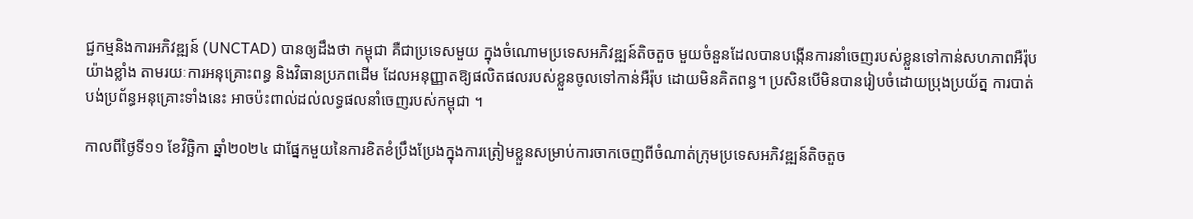ជ្ជកម្មនិងការអភិវឌ្ឍន៍ (UNCTAD) បានឲ្យដឹងថា កម្ពុជា គឺជាប្រទេសមួយ ក្នុងចំណោមប្រទេសអភិវឌ្ឍន៍តិចតួច មួយចំនួនដែលបានបង្កើនការនាំចេញរបស់ខ្លួនទៅកាន់សហភាពអឺរ៉ុបយ៉ាងខ្លាំង តាមរយៈការអនុគ្រោះពន្ធ និងវិធានប្រភពដើម ដែលអនុញ្ញាតឱ្យផលិតផលរបស់ខ្លួនចូលទៅកាន់អឺរ៉ុប ដោយមិនគិតពន្ធ។ ប្រសិនបើមិនបានរៀបចំដោយប្រុងប្រយ័ត្ន ការបាត់បង់ប្រព័ន្ធអនុគ្រោះទាំងនេះ អាចប៉ះពាល់ដល់លទ្ធផលនាំចេញរបស់កម្ពុជា ។

កាលពីថ្ងៃទី១១ ខែវិច្ឆិកា ឆ្នាំ២០២៤ ជាផ្នែកមួយនៃការខិតខំប្រឹងប្រែងក្នុងការត្រៀមខ្លួនសម្រាប់ការចាកចេញពីចំណាត់ក្រុមប្រទេសអភិវឌ្ឍន៍តិចតួច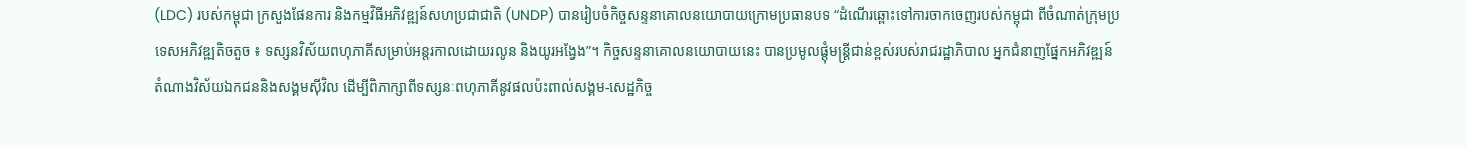(LDC) របស់កម្ពុជា ក្រសួងផែនការ និងកម្មវិធីអភិវឌ្ឍន៍សហប្រជាជាតិ (UNDP) បានរៀបចំកិច្ចសន្ទនាគោលនយោបាយក្រោមប្រធានបទ “ដំណើរឆ្ពោះទៅការចាកចេញរបស់កម្ពុជា ពីចំណាត់ក្រុមប្រទេសអភិវឌ្ឍតិចតួច ៖ ទស្សនវិស័យពហុភាគីសម្រាប់អន្តរកាលដោយរលូន និងយូរអង្វែង”។ កិច្ចសន្ទនាគោលនយោបាយនេះ បានប្រមូលផ្តុំមន្ត្រីជាន់ខ្ពស់របស់រាជរដ្ឋាភិបាល អ្នកជំនាញផ្នែកអភិវឌ្ឍន៍ តំណាងវិស័យឯកជននិងសង្គមស៊ីវិល ដើម្បីពិភាក្សាពីទស្សនៈពហុភាគីនូវផលប៉ះពាល់សង្គម-សេដ្ឋកិច្ច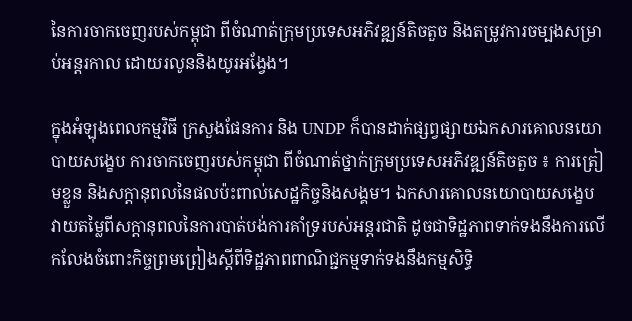នៃការចាកចេញរបស់កម្ពុជា ពីចំណាត់ក្រុមប្រទេសអភិវឌ្ឍន៍តិចតួច និងតម្រូវការចម្បងសម្រាប់អន្តរកាល ដោយរលូននិងយូរអង្វែង។

ក្នុងអំឡុងពេលកម្មវិធី ក្រសួងផែនការ និង UNDP ក៏បានដាក់ផ្សព្វផ្សាយឯកសារគោលនយោបាយសង្ខេប ការចាកចេញរបស់កម្ពុជា ពីចំណាត់ថ្នាក់ក្រុមប្រទេសអភិវឌ្ឍន៍តិចតួច ៖ ការត្រៀមខ្លួន និងសក្តានុពលនៃផលប៉ះពាល់សេដ្ឋកិច្ចនិងសង្គម។ ឯកសារគោលនយោបាយសង្ខេប វាយតម្លៃពីសក្តានុពលនៃការបាត់បង់ការគាំទ្ររបស់អន្តរជាតិ ដូចជាទិដ្ឋភាពទាក់ទងនឹងការលើកលែងចំពោះកិច្ចព្រមព្រៀងស្តីពីទិដ្ឋភាពពាណិជ្ជកម្មទាក់ទងនឹងកម្មសិទ្ធិ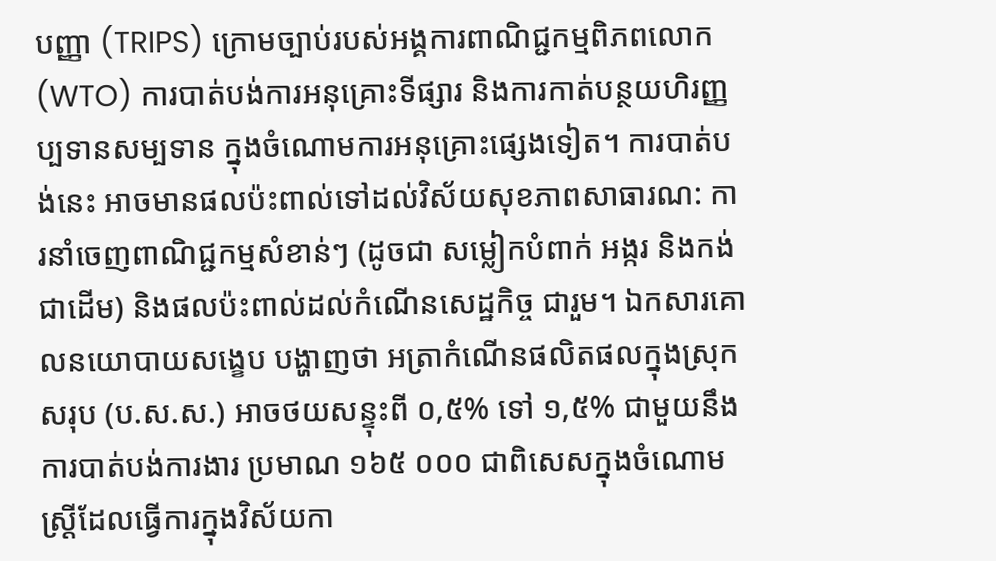បញ្ញា (TRIPS) ក្រោមច្បាប់របស់អង្គការពាណិជ្ជកម្មពិភពលោក (WTO) ការបាត់បង់ការអនុគ្រោះទីផ្សារ និងការកាត់បន្ថយហិរញ្ញប្បទានសម្បទាន ក្នុងចំណោមការអនុគ្រោះផ្សេងទៀត។ ការបាត់បង់នេះ អាចមានផលប៉ះពាល់ទៅដល់វិស័យសុខភាពសាធារណ: ការនាំចេញពាណិជ្ជកម្មសំខាន់ៗ (ដូចជា សម្លៀកបំពាក់ អង្ករ និងកង់ ជាដើម) និងផលប៉ះពាល់ដល់កំណើនសេដ្ឋកិច្ច ជារួម។ ឯកសារគោលនយោបាយសង្ខេប បង្ហាញថា អត្រាកំណើនផលិតផលក្នុងស្រុកសរុប (ប.ស.ស.) អាចថយសន្ទុះពី ០,៥% ទៅ ១,៥% ជាមួយនឹងការបាត់បង់ការងារ ប្រមាណ ១៦៥ ០០០ ជាពិសេសក្នុងចំណោមស្ត្រីដែលធ្វើការក្នុងវិស័យកា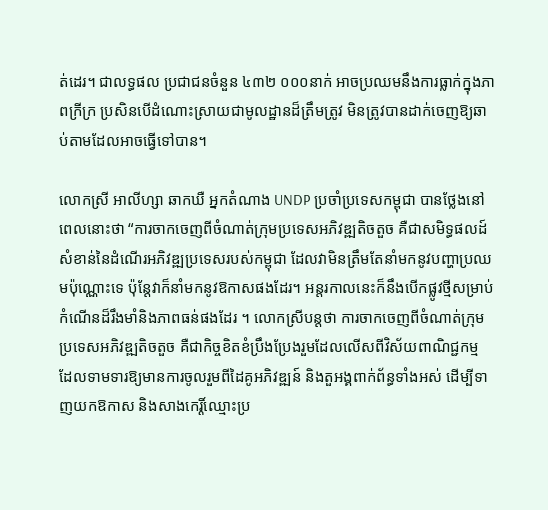ត់ដេរ។ ជាលទ្ធផល ប្រជាជនចំនួន ៤៣២ ០០០នាក់ អាចប្រឈមនឹងការធ្លាក់ក្នុងភាពក្រីក្រ ប្រសិនបើដំណោះស្រាយជាមូលដ្ឋានដ៏ត្រឹមត្រូវ មិនត្រូវបានដាក់ចេញឱ្យឆាប់តាមដែលអាចធ្វើទៅបាន។

លោកស្រី អាលីហ្សា ឆាកឃឺ អ្នកតំណាង UNDP ប្រចាំប្រទេសកម្ពុជា បានថ្លែងនៅពេលនោះថា “ការចាកចេញពីចំណាត់ក្រុមប្រទេសអភិវឌ្ឍតិចតួច គឺជាសមិទ្ធផលដ៍សំខាន់នៃដំណើរអភិវឌ្ឍប្រទេសរបស់កម្ពុជា ដែលវាមិនត្រឹមតែនាំមកនូវបញ្ហាប្រឈមប៉ុណ្ណោះទេ ប៉ុន្តែវាក៏នាំមកនូវឱកាសផងដែរ។ អន្តរកាលនេះក៏នឹងបើកផ្លូវថ្មីសម្រាប់កំណើនដ៏រឹងមាំនិងភាពធន់ផងដែរ ។ លោកស្រីបន្តថា ការចាកចេញពីចំណាត់ក្រុមប្រទេសអភិវឌ្ឍតិចតួច គឺជាកិច្ចខិតខំប្រឹងប្រែងរួមដែលលើសពីវិស័យពាណិជ្ជកម្ម ដែលទាមទារឱ្យមានការចូលរួមពីដៃគូអភិវឌ្ឍន៍ និងតួអង្គពាក់ព័ន្ធទាំងអស់ ដើម្បីទាញយកឱកាស និងសាងកេរ្តិ៍ឈ្មោះប្រ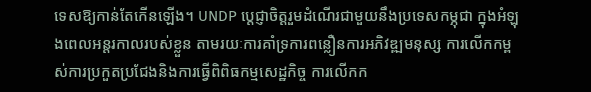ទេសឱ្យកាន់តែកើនឡើង។ UNDP ប្តេជ្ញាចិត្តរួមដំណើរជាមួយនឹងប្រទេសកម្ភុជា ក្នុងអំឡុងពេលអន្តរកាលរបស់ខ្លួន តាមរយៈការគាំទ្រការពន្លឿនការអភិវឌ្ឍមនុស្ស ការលើកកម្ពស់ការប្រកួតប្រជែងនិងការធ្វើពិពិធកម្មសេដ្ឋកិច្ច ការលើកក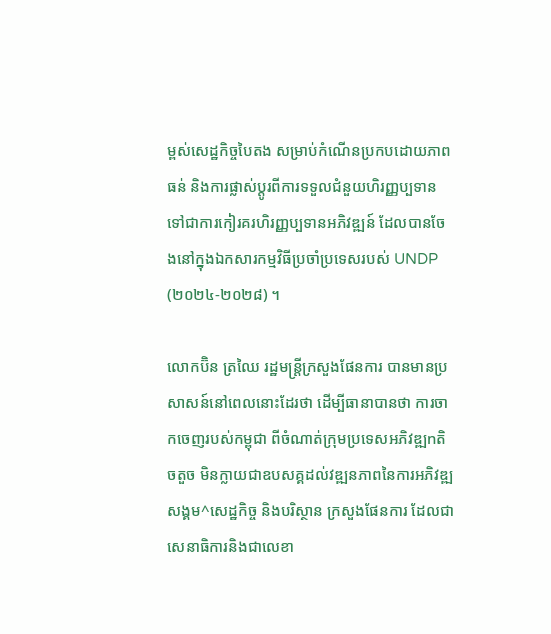ម្ពស់សេដ្ឋកិច្ចបៃតង សម្រាប់កំណើនប្រកបដោយភាពធន់ និងការផ្លាស់ប្តូរពីការទទួលជំនួយហិរញ្ញប្បទាន ទៅជាការកៀរគរហិរញ្ញប្បទានអភិវឌ្ឍន៍ ដែលបានចែងនៅក្នុងឯកសារកម្មវិធីប្រចាំប្រទេសរបស់ UNDP (២០២៤-២០២៨) ។

លោកប៊ិន ត្រឈៃ រដ្ឋមន្ត្រីក្រសួងផែនការ បានមានប្រសាសន៍នៅពេលនោះដែរថា ដើម្បីធានាបានថា ការចាកចេញរបស់កម្ពុជា ពីចំណាត់ក្រុមប្រទេសអភិវឌ្ឍnតិចតួច មិនក្លាយជាឧបសគ្គដល់វឌ្ឍនភាពនៃការអភិវឌ្ឍសង្គម^សេដ្ឋកិច្ច និងបរិស្ថាន ក្រសួងផែនការ ដែលជាសេនាធិការនិងជាលេខា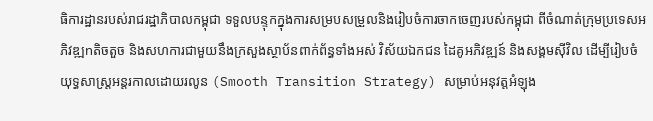ធិការដ្ឋានរបស់រាជរដ្ឋាភិបាលកម្ពុជា ទទួលបន្ទុកក្នុងការសម្របសម្រួលនិងរៀបចំការចាកចេញរបស់កម្ពុជា ពីចំណាត់ក្រុមប្រទេសអភិវឌ្ឍnតិចតួច និងសហការជាមួយនឹងក្រសួងស្ថាប័នពាក់ព័ន្ធទាំងអស់ វិស័យឯកជន ដៃគូអភិវឌ្ឍន៍ និងសង្គមស៊ីវិល ដើម្បីរៀបចំយុទ្ធសាស្ត្រអន្តរកាលដោយរលូន (Smooth Transition Strategy) សម្រាប់អនុវត្តអំឡុង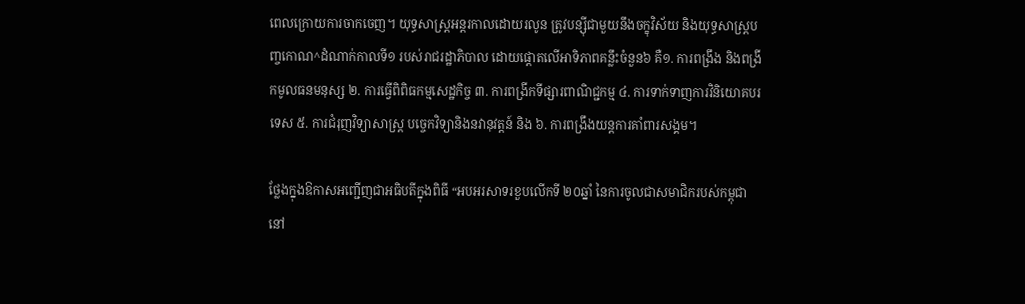ពេលក្រោយការចាកចេញ។ យុទ្ធសាស្ត្រអន្តរកាលដោយរលូន ត្រូវបន្ស៊ីជាមួយនឹងចក្ខុវិស័យ និងយុទ្ធសាស្ត្របញ្ចកោណ^ដំណាក់កាលទី១ របស់រាជរដ្ឋាភិបាល ដោយផ្តោតលើអាទិភាពគន្លឹះចំនួន៦ គឺ១. ការពង្រឹង និងពង្រីកមូលធនមនុស្ស ២. ការធ្វើពិពិធកម្មសេដ្ឋកិច្ច ៣. ការពង្រីកទីផ្សារពាណិជ្ជកម្ម ៤. ការទាក់ទាញការវិនិយោគបរទេស ៥. ការជំរុញវិទ្យាសាស្ត្រ បច្ចេកវិទ្យានិងនវានុវត្តន៍ និង ៦. ការពង្រឹងយន្តការគាំពារសង្គម។

ថ្លែងក្នុងឱកាសអញ្ជើញជាអធិបតីក្នុងពិធី “អបអរសាទរខួបលើកទី ២០ឆ្នាំ នៃការចូលជាសមាជិករបស់កម្ពុជា នៅ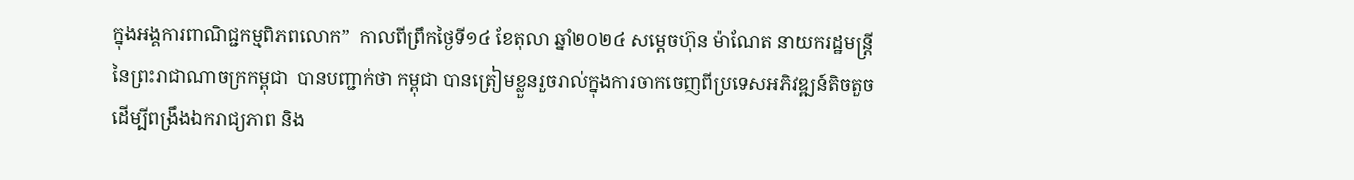ក្នុងអង្គការពាណិជ្ជកម្មពិភពលោក”  កាលពីព្រឹកថ្ងៃទី១៤ ខែតុលា ឆ្នាំ២០២៤ សម្តេចហ៊ុន ម៉ាណែត នាយករដ្ឋមន្រ្តី នៃព្រះរាជាណាចក្រកម្ពុជា  បានបញ្ជាក់ថា កម្ពុជា បានត្រៀមខ្លួនរួចរាល់ក្នុងការចាកចេញពីប្រទេសអភិវឌ្ឍន៍តិចតួច ដើម្បីពង្រឹងឯករាជ្យភាព និង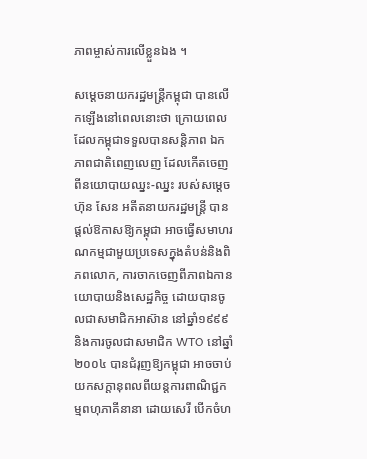ភាពម្ចាស់ការលើខ្លួនឯង ។

សម្ដេចនាយករដ្ឋមន្រ្តីកម្ពុជា បានលើកឡើងនៅពេលនោះថា ក្រោយពេលដែលកម្ពុជាទទួលបានសន្តិភាព ឯកភាពជាតិពេញលេញ ដែលកើតចេញពីនយោបាយឈ្នះ-ឈ្នះ របស់សម្តេចហ៊ុន សែន អតីតនាយករដ្ឋមន្រ្តី បានផ្តល់ឱកាសឱ្យកម្ពុជា អាចធ្វើសមាហរណកម្មជាមួយប្រទេសក្នុងតំបន់និងពិភពលោក, ការចាកចេញពីភាពឯកានយោបាយនិងសេដ្ឋកិច្ច ដោយបានចូលជាសមាជិកអាស៊ាន នៅឆ្នាំ១៩៩៩ និងការចូលជាសមាជិក WTO នៅឆ្នាំ២០០៤ បានជំរុញឱ្យកម្ពុជា អាចចាប់យកសក្តានុពលពីយន្តការពាណិជ្ជកម្មពហុភាគីនានា ដោយសេរី បើកចំហ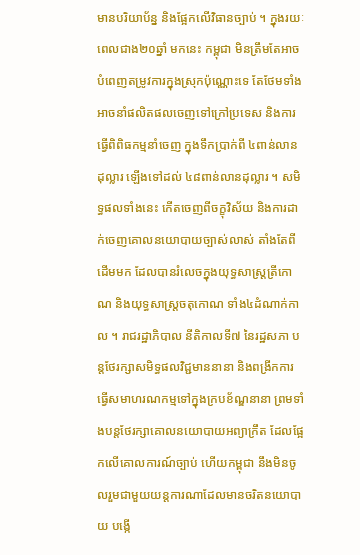មានបរិយាប័ន្ន និងផ្អែកលើវិធានច្បាប់ ។ ក្នុងរយៈពេលជាង២០ឆ្នាំ មកនេះ កម្ពុជា មិនត្រឹមតែអាចបំពេញតម្រូវការក្នុងស្រុកប៉ុណ្ណោះទេ តែថែមទាំងអាចនាំផលិតផលចេញទៅក្រៅប្រទេស និងការធ្វើពិពិធកម្មនាំចេញ ក្នុងទឹកប្រាក់ពី ៤ពាន់លានដុល្លារ ឡើងទៅដល់ ៤៨ពាន់លានដុល្លារ ។ សមិទ្ធផលទាំងនេះ កើតចេញពីចក្ខុវិស័យ និងការដាក់ចេញគោលនយោបាយច្បាស់លាស់ តាំងតែពីដើមមក ដែលបានរំលេចក្នុងយុទ្ធសាស្ត្រត្រីកោណ និងយុទ្ធសាស្ត្រចតុកោណ ទាំង៤ដំណាក់កាល ។ រាជរដ្ឋាភិបាល នីតិកាលទី៧ នៃរដ្ឋសភា បន្តថែរក្សាសមិទ្ធផលវិជ្ជមាននានា និងពង្រីកការធ្វើសមាហរណកម្មទៅក្នុងក្របខ័ណ្ឌនានា ព្រមទាំងបន្តថែរក្សាគោលនយោបាយអព្យាក្រឹត ដែលផ្អែកលើគោលការណ៍ច្បាប់ ហើយកម្ពុជា នឹងមិនចូលរួមជាមួយយន្តការណាដែលមានចរិតនយោបាយ បង្កើ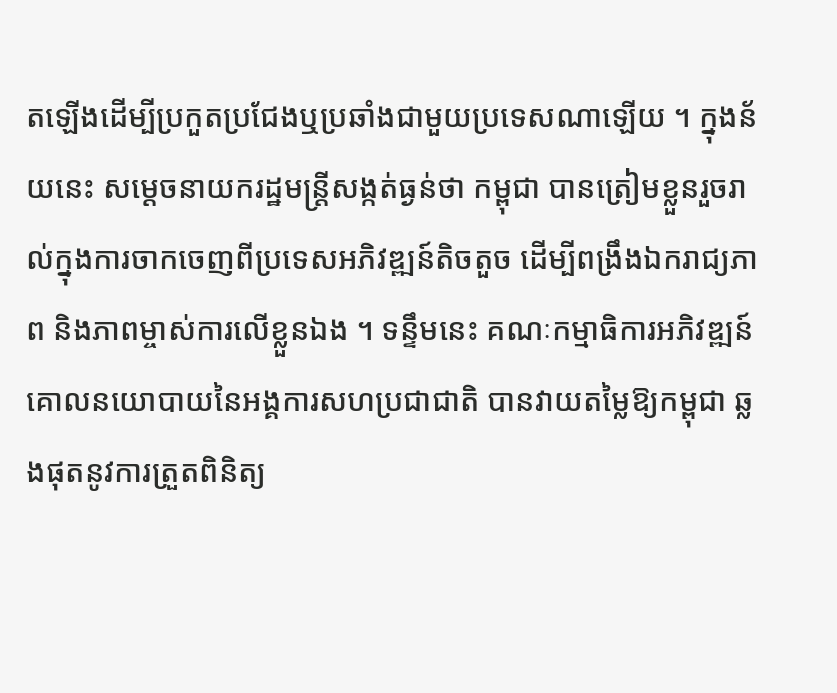តឡើងដើម្បីប្រកួតប្រជែងឬប្រឆាំងជាមួយប្រទេសណាឡើយ ។ ក្នុងន័យនេះ សម្ដេចនាយករដ្ឋមន្រ្តីសង្កត់ធ្ងន់ថា កម្ពុជា បានត្រៀមខ្លួនរួចរាល់ក្នុងការចាកចេញពីប្រទេសអភិវឌ្ឍន៍តិចតួច ដើម្បីពង្រឹងឯករាជ្យភាព និងភាពម្ចាស់ការលើខ្លួនឯង ។ ទន្ទឹមនេះ គណៈកម្មាធិការអភិវឌ្ឍន៍គោលនយោបាយនៃអង្គការសហប្រជាជាតិ បានវាយតម្លៃឱ្យកម្ពុជា ឆ្លងផុតនូវការត្រួតពិនិត្យ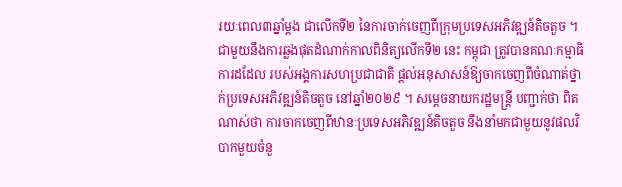រយៈពេល៣ឆ្នាំម្ដង ជាលើកទី២ នៃការចាក់ចេញពីក្រុមប្រទេសអភិវឌ្ឍន៍តិចតួច ។ ជាមួយនឹងការឆ្លងផុតដំណាក់កាលពិនិត្យលើកទី២ នេះ កម្ពុជា ត្រូវបានគណៈកម្មាធិការដដែល របស់អង្គការសហប្រជាជាតិ ផ្ដល់អនុសាសន៍ឱ្យចាកចេញពីចំណាត់ថ្នាក់ប្រទេសអភិវឌ្ឍន៍តិចតួច នៅឆ្នាំ២០២៩ ។ សម្ដេចនាយករដ្ឋមន្ត្រី បញ្ជាក់ថា ពិតណាស់ថា ការចាកចេញពីឋានៈប្រទេសអភិវឌ្ឍន៍តិចតួច នឹងនាំមកជាមួយនូវផលវិបាកមួយចំនួ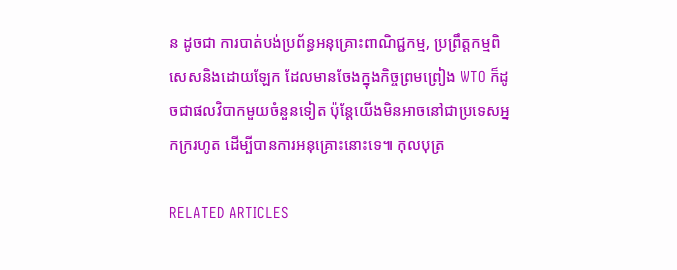ន ដូចជា ការបាត់បង់ប្រព័ន្ធអនុគ្រោះពាណិជ្ជកម្ម, ប្រព្រឹត្តកម្មពិសេសនិងដោយឡែក ដែលមានចែងក្នុងកិច្ចព្រមព្រៀង WTO ក៏ដូចជាផលវិបាកមួយចំនួនទៀត ប៉ុន្តែយើងមិនអាចនៅជាប្រទេសអ្នកក្ររហូត ដើម្បីបានការអនុគ្រោះនោះទេ៕ កុលបុត្រ

RELATED ARTICLES